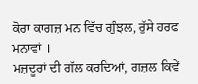ਕੋਰਾ ਕਾਗਜ਼ ਮਨ ਵਿੱਚ ਗੁੰਝਲ, ਰੁੱਸੇ ਹਰਫ ਮਨਾਵਾਂ ।
ਮਜ਼ਦੂਰਾਂ ਦੀ ਗੱਲ ਕਰਦਿਆਂ, ਗਜ਼ਲ ਕਿਵੇਂ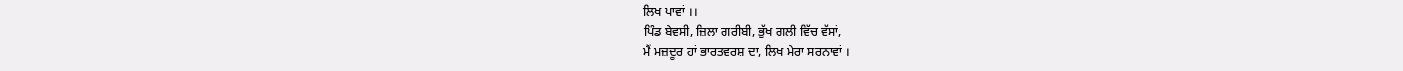ਲਿਖ ਪਾਵਾਂ ।।
ਪਿੰਡ ਬੇਵਸੀ, ਜ਼ਿਲਾ ਗਰੀਬੀ, ਭੁੱਖ ਗਲੀ ਵਿੱਚ ਵੱਸਾਂ,
ਮੈਂ ਮਜ਼ਦੂਰ ਹਾਂ ਭਾਰਤਵਰਸ਼ ਦਾ, ਲਿਖ ਮੇਰਾ ਸਰਨਾਵਾਂ ।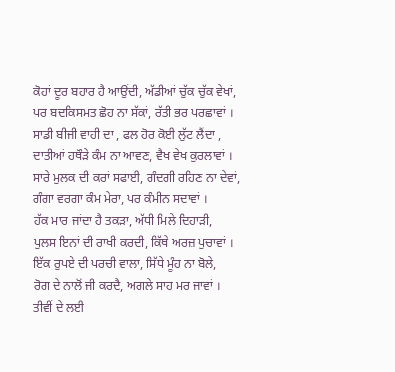ਕੋਹਾਂ ਦੂਰ ਬਹਾਰ ਹੈ ਆਉਂਦੀ, ਅੱਡੀਆਂ ਚੁੱਕ ਚੁੱਕ ਵੇਖਾਂ,
ਪਰ ਬਦਕਿਸਮਤ ਛੋਹ ਨਾ ਸੱਕਾਂ, ਰੱਤੀ ਭਰ ਪਰਛਾਵਾਂ ।
ਸਾਡੀ ਬੀਜੀ ਵਾਹੀ ਦਾ , ਫਲ ਹੋਰ ਕੋਈ ਲੁੱਟ ਲੈਂਦਾ ,
ਦਾਤੀਆਂ ਹਥੌੜੇ ਕੰਮ ਨਾ ਆਵਣ, ਵੈਖ ਵੇਖ ਕੁਰਲਾਵਾਂ ।
ਸਾਰੇ ਮੁਲਕ ਦੀ ਕਰਾਂ ਸਫਾਈ, ਗੰਦਗੀ ਰਹਿਣ ਨਾ ਦੇਵਾਂ,
ਗੰਗਾ ਵਰਗਾ ਕੰਮ ਮੇਰਾ, ਪਰ ਕੰਮੀਨ ਸਦਾਵਾਂ ।
ਹੱਕ ਮਾਰ ਜਾਂਦਾ ਹੈ ਤਕੜਾ, ਅੱਧੀ ਮਿਲੇ ਦਿਹਾੜੀ,
ਪੁਲਸ ਇਨਾਂ ਦੀ ਰਾਖੀ ਕਰਦੀ, ਕਿੱਥੇ ਅਰਜ਼ ਪੁਚਾਵਾਂ ।
ਇੱਕ ਰੁਪਏ ਦੀ ਪਰਚੀ ਵਾਲਾ, ਸਿੱਧੇ ਮੂੰਹ ਨਾ ਬੋਲੇ,
ਰੋਗ ਦੇ ਨਾਲੋਂ ਜੀ ਕਰਦੈ, ਅਗਲੇ ਸਾਹ ਮਰ ਜਾਵਾਂ ।
ਤੀਵੀਂ ਦੇ ਲਈ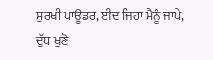ਸੁਰਖੀ ਪਾਊਡਰ, ਈਦ ਜਿਹਾ ਮੈਨੂੰ ਜਾਪੇ,
ਦੁੱਧ ਖੁਣੋ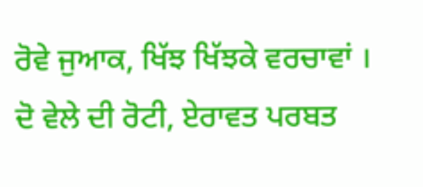ਰੋਵੇ ਜੁਆਕ, ਖਿੱਝ ਖਿੱਝਕੇ ਵਰਚਾਵਾਂ ।
ਦੋ ਵੇਲੇ ਦੀ ਰੋਟੀ, ਏਰਾਵਤ ਪਰਬਤ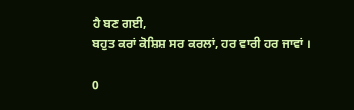ਹੈ ਬਣ ਗਈ,
ਬਹੁਤ ਕਰਾਂ ਕੋਸ਼ਿਸ਼ ਸਰ ਕਰਲਾਂ, ਹਰ ਵਾਰੀ ਹਰ ਜਾਵਾਂ ।

0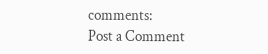comments:
Post a Comment